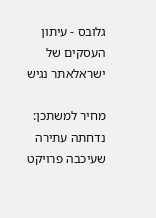גלובס - עיתון העסקים של ישראלאתר נגיש

מחיר למשתכן: נדחתה עתירה שעיכבה פרויקט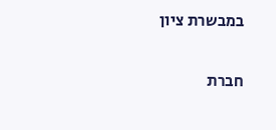במבשרת ציון

חברת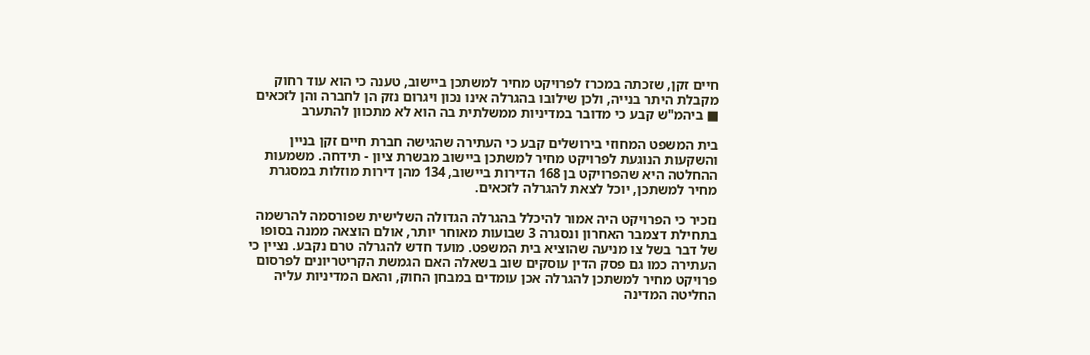חיים זקן, שזכתה במכרז לפרויקט מחיר למשתכן ביישוב, טענה כי הוא עוד רחוק מקבלת היתר בנייה, ולכן שילובו בהגרלה אינו נכון ויגרום נזק הן לחברה והן לזכאים ■ ביהמ"ש קבע כי מדובר במדיניות ממשלתית בה הוא לא מתכוון להתערב

בית המשפט המחוזי בירושלים קבע כי העתירה שהגישה חברת חיים זקן בניין והשקעות הנוגעת לפרויקט מחיר למשתכן ביישוב מבשרת ציון - תידחה. משמעות ההחלטה היא שהפרויקט בן 168 הדירות ביישוב, 134 מהן דירות מוזלות במסגרת מחיר למשתכן, יוכל לצאת להגרלה לזכאים.

נזכיר כי הפרויקט היה אמור להיכלל בהגרלה הגדולה השלישית שפורסמה להרשמה בתחילת דצמבר האחרון ונסגרה 3 שבועות מאוחר יותר, אולם הוצאה ממנה בסופו של דבר בשל צו מניעה שהוציא בית המשפט. מועד חדש להגרלה טרם נקבע. נציין כי העתירה כמו גם פסק הדין עוסקים שוב בשאלה האם הגמשת הקריטריונים לפרסום פרויקט מחיר למשתכן להגרלה אכן עומדים במבחן החוק, והאם המדיניות עליה החליטה המדינה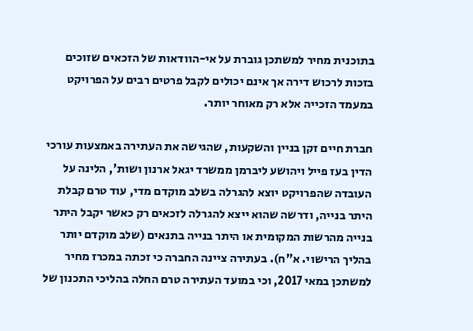בתוכנית מחיר למשתכן גוברת על אי-הוודאות של הזכאים שזוכים בזכות לרכוש דירה אך אינם יכולים לקבל פרטים רבים על הפרויקט במעמד הזכייה אלא רק מאוחר יותר.

חברת חיים זקן בניין והשקעות, שהגישה את העתירה באמצעות עורכי הדין בעז פייל ויהושע ליברמן ממשרד יגאל ארנון ושות', הלינה על העובדה שהפרויקט יוצא להגרלה בשלב מוקדם מדי, עוד טרם קבלת היתר בנייה, ודרשה שהוא ייצא להגרלה לזכאים רק כאשר יקבל היתר בנייה מהרשות המקומית או היתר בנייה בתנאים (שלב מוקדם יותר בהליך הרישוי. א"ח). בעתירה ציינה החברה כי זכתה במכרז מחיר למשתכן במאי 2017, וכי במועד העתירה טרם החלה בהליכי התכנון של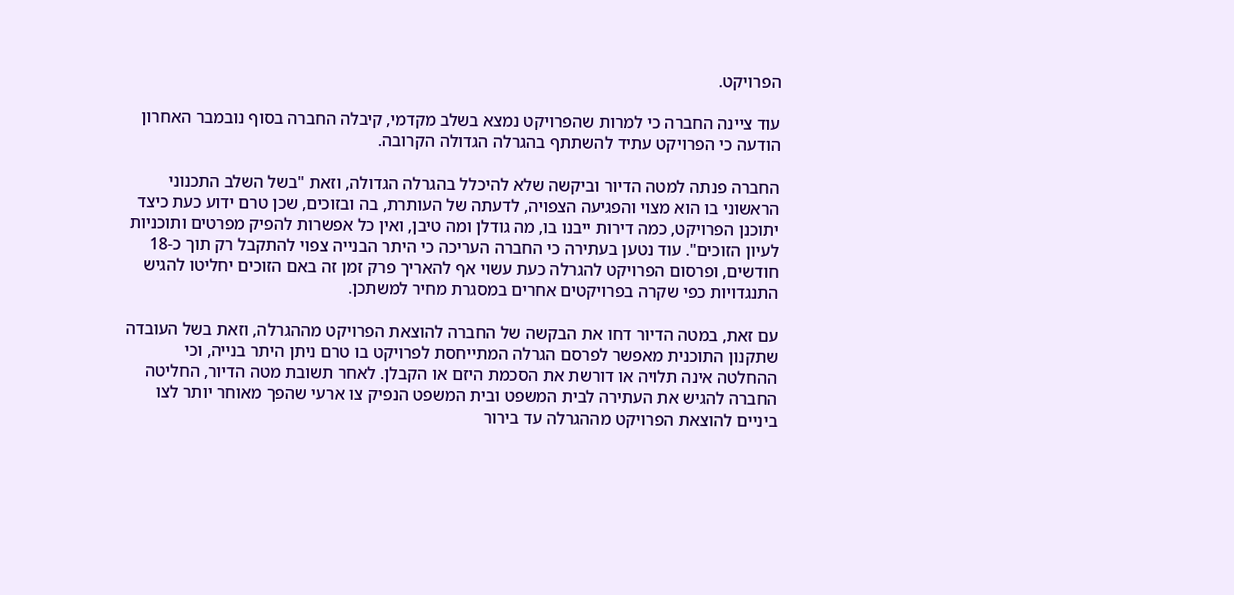הפרויקט.

עוד ציינה החברה כי למרות שהפרויקט נמצא בשלב מקדמי, קיבלה החברה בסוף נובמבר האחרון הודעה כי הפרויקט עתיד להשתתף בהגרלה הגדולה הקרובה.

החברה פנתה למטה הדיור וביקשה שלא להיכלל בהגרלה הגדולה, וזאת "בשל השלב התכנוני הראשוני בו הוא מצוי והפגיעה הצפויה, לדעתה של העותרת, בה ובזוכים, שכן טרם ידוע כעת כיצד יתוכנן הפרויקט, כמה דירות ייבנו בו, מה גודלן ומה טיבן, ואין כל אפשרות להפיק מפרטים ותוכניות לעיון הזוכים". עוד נטען בעתירה כי החברה העריכה כי היתר הבנייה צפוי להתקבל רק תוך כ-18 חודשים, ופרסום הפרויקט להגרלה כעת עשוי אף להאריך פרק זמן זה באם הזוכים יחליטו להגיש התנגדויות כפי שקרה בפרויקטים אחרים במסגרת מחיר למשתכן.

עם זאת, במטה הדיור דחו את הבקשה של החברה להוצאת הפרויקט מההגרלה, וזאת בשל העובדה שתקנון התוכנית מאפשר לפרסם הגרלה המתייחסת לפרויקט בו טרם ניתן היתר בנייה, וכי ההחלטה אינה תלויה או דורשת את הסכמת היזם או הקבלן. לאחר תשובת מטה הדיור, החליטה החברה להגיש את העתירה לבית המשפט ובית המשפט הנפיק צו ארעי שהפך מאוחר יותר לצו ביניים להוצאת הפרויקט מההגרלה עד בירור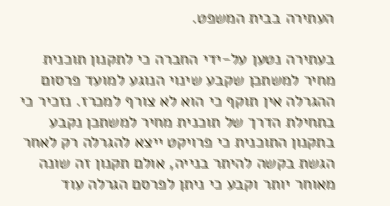העתירה בבית המשפט.

בעתירה נטען על-ידי החברה כי לתקנון תוכנית מחיר למשתכן שקבע שינוי הנוגע למועד פרסום ההגרלה אין תוקף כי הוא לא צורף למכרז. נזכיר כי בתחילת הדרך של תוכנית מחיר למשתכן נקבע בתקנון התוכנית כי פרויקט ייצא להגרלה רק לאחר הגשת בקשה להיתר בנייה, אולם תקנון זה שונה מאוחר יותר וקבע כי ניתן לפרסם הגרלה עוד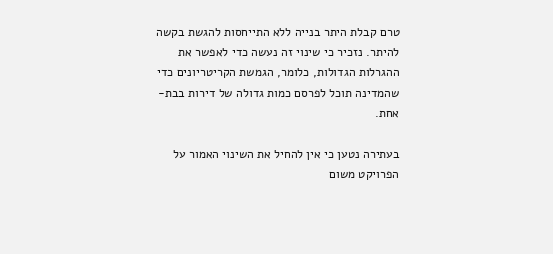טרם קבלת היתר בנייה ללא התייחסות להגשת בקשה להיתר. נזכיר כי שינוי זה נעשה כדי לאפשר את ההגרלות הגדולות, כלומר, הגמשת הקריטריונים כדי שהמדינה תוכל לפרסם כמות גדולה של דירות בבת-אחת.

בעתירה נטען כי אין להחיל את השינוי האמור על הפרויקט משום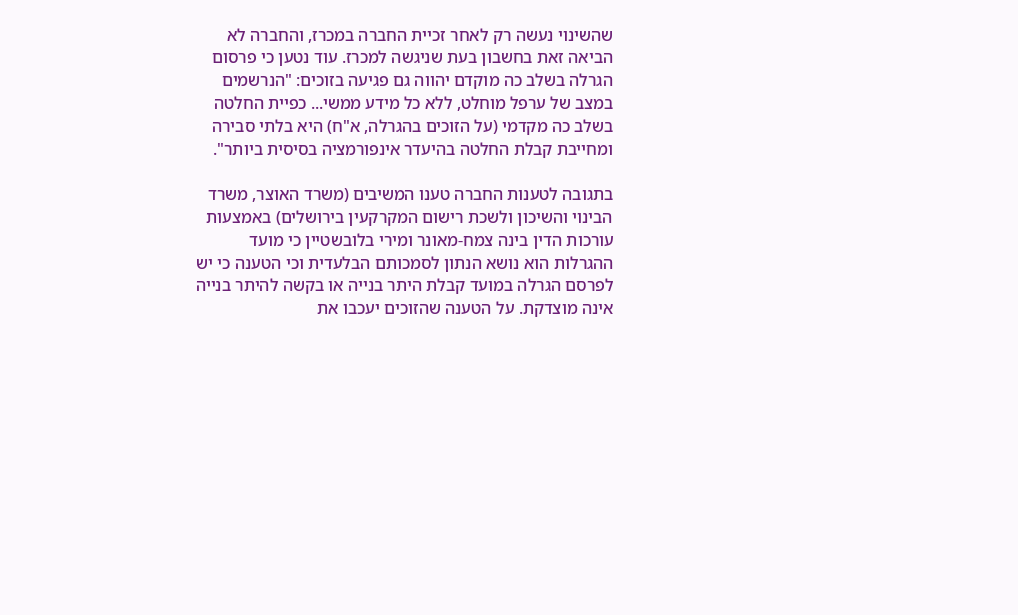שהשינוי נעשה רק לאחר זכיית החברה במכרז, והחברה לא הביאה זאת בחשבון בעת שניגשה למכרז. עוד נטען כי פרסום הגרלה בשלב כה מוקדם יהווה גם פגיעה בזוכים: "הנרשמים במצב של ערפל מוחלט, ללא כל מידע ממשי... כפיית החלטה בשלב כה מקדמי (על הזוכים בהגרלה, א"ח) היא בלתי סבירה ומחייבת קבלת החלטה בהיעדר אינפורמציה בסיסית ביותר".

בתגובה לטענות החברה טענו המשיבים (משרד האוצר, משרד הבינוי והשיכון ולשכת רישום המקרקעין בירושלים) באמצעות עורכות הדין בינה צמח-מאונר ומירי בלובשטיין כי מועד ההגרלות הוא נושא הנתון לסמכותם הבלעדית וכי הטענה כי יש לפרסם הגרלה במועד קבלת היתר בנייה או בקשה להיתר בנייה אינה מוצדקת. על הטענה שהזוכים יעכבו את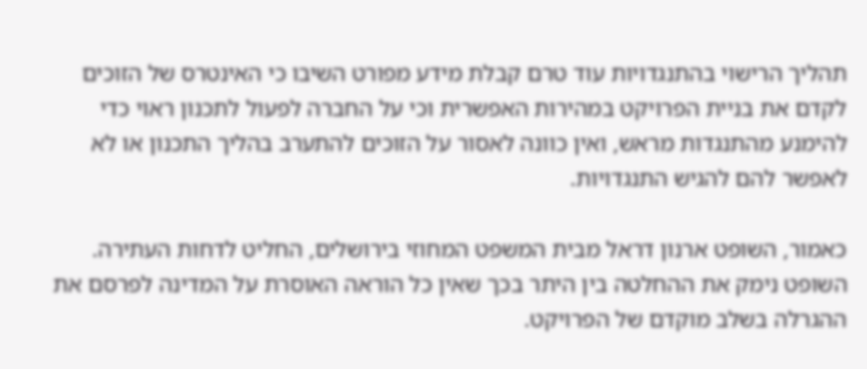תהליך הרישוי בהתנגדויות עוד טרם קבלת מידע מפורט השיבו כי האינטרס של הזוכים לקדם את בניית הפרויקט במהירות האפשרית וכי על החברה לפעול לתכנון ראוי כדי להימנע מהתנגדות מראש, ואין כוונה לאסור על הזוכים להתערב בהליך התכנון או לא לאפשר להם להגיש התנגדויות.

כאמור, השופט ארנון דראל מבית המשפט המחוזי בירושלים, החליט לדחות העתירה. השופט נימק את ההחלטה בין היתר בכך שאין כל הוראה האוסרת על המדינה לפרסם את ההגרלה בשלב מוקדם של הפרויקט.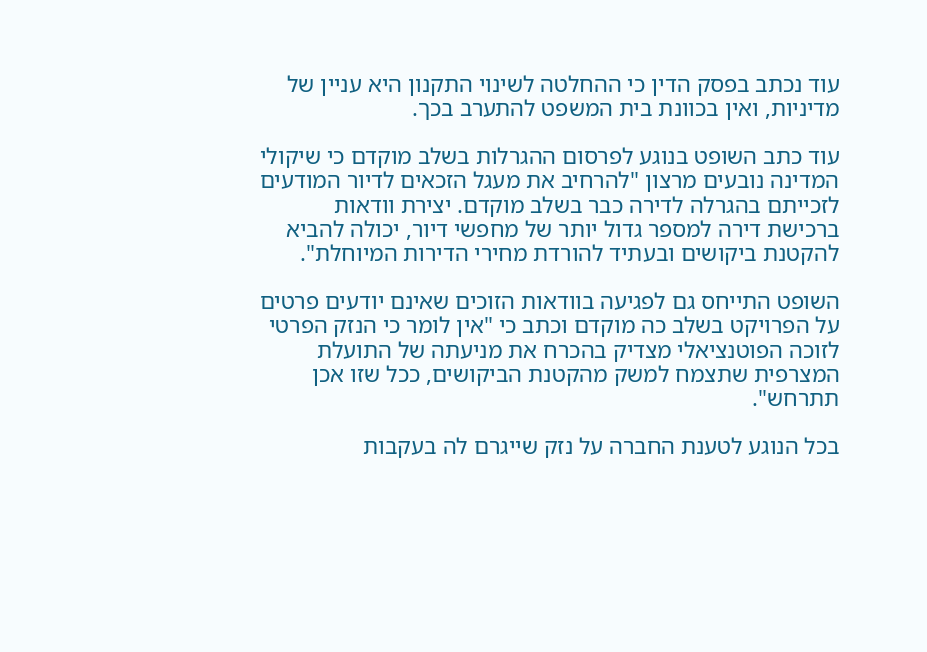עוד נכתב בפסק הדין כי ההחלטה לשינוי התקנון היא עניין של מדיניות, ואין בכוונת בית המשפט להתערב בכך.

עוד כתב השופט בנוגע לפרסום ההגרלות בשלב מוקדם כי שיקולי המדינה נובעים מרצון "להרחיב את מעגל הזכאים לדיור המודעים לזכייתם בהגרלה לדירה כבר בשלב מוקדם. יצירת וודאות ברכישת דירה למספר גדול יותר של מחפשי דיור, יכולה להביא להקטנת ביקושים ובעתיד להורדת מחירי הדירות המיוחלת".

השופט התייחס גם לפגיעה בוודאות הזוכים שאינם יודעים פרטים על הפרויקט בשלב כה מוקדם וכתב כי "אין לומר כי הנזק הפרטי לזוכה הפוטנציאלי מצדיק בהכרח את מניעתה של התועלת המצרפית שתצמח למשק מהקטנת הביקושים, ככל שזו אכן תתרחש".

בכל הנוגע לטענת החברה על נזק שייגרם לה בעקבות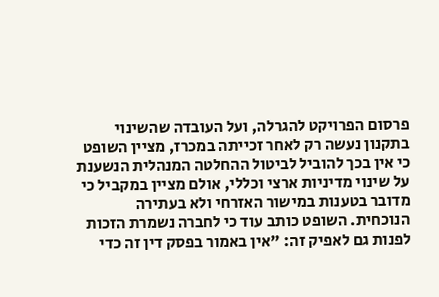פרסום הפרויקט להגרלה, ועל העובדה שהשינוי בתקנון נעשה רק לאחר זכייתה במכרז, מציין השופט כי אין בכך להוביל לביטול ההחלטה המנהלית הנשענת על שינוי מדיניות ארצי וכללי, אולם מציין במקביל כי מדובר בטענות במישור האזרחי ולא בעתירה הנוכחית. השופט כותב עוד כי לחברה נשמרת הזכות לפנות גם לאפיק זה: "אין באמור בפסק דין זה כדי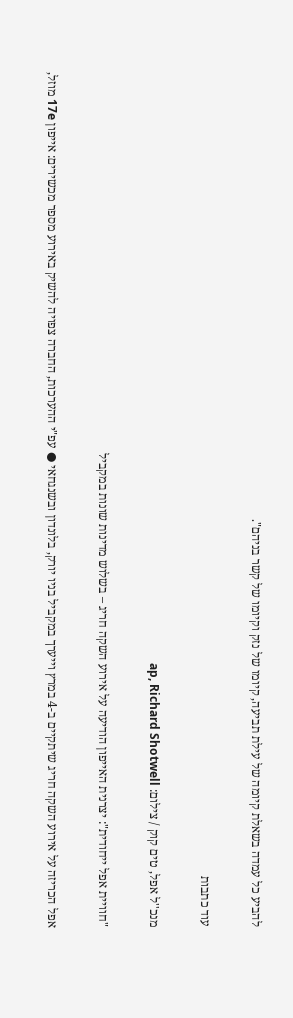להביע כל עמדה בשאלת קיומה של עילת תביעה, קיומו של נזק וקיומו של קשר בניהם".

עוד כתבות

מנכ''ל אפל, טים קוק / צילום: ap, Richard Shotwell

"חוויית אפל ייחודית": יצרנית האייפון הודיעה על אירוע השקה חריג – בשלוש מדינות שונות במקביל

אפל הכריזה על אירוע השקה חריג שיתקיים ב-4 במרץ וייערך במקביל בניו יורק, בלונדון ובשנגחאי ● עפ"י ההערכות, החברה צפויה להשיק באירוע מספר מכשירים: אייפון 17e מוזל,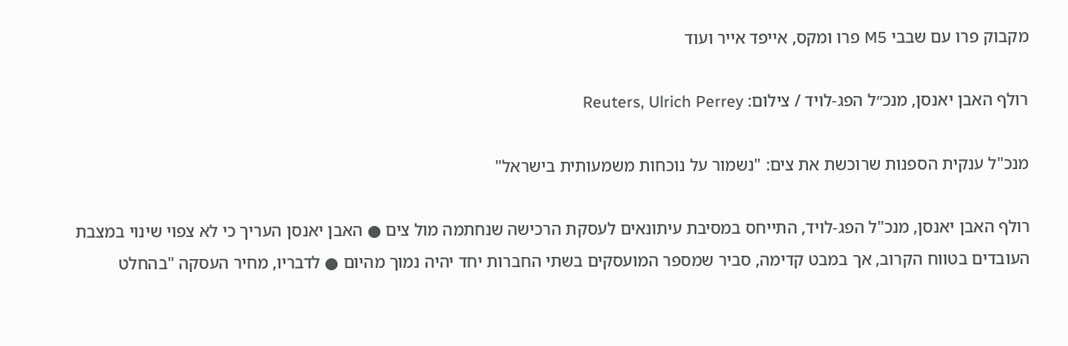מקבוק פרו עם שבבי M5 פרו ומקס, אייפד אייר ועוד

רולף האבן יאנסן, מנכ״ל הפג-לויד / צילום: Reuters, Ulrich Perrey

מנכ"ל ענקית הספנות שרוכשת את צים: "נשמור על נוכחות משמעותית בישראל"

רולף האבן יאנסן, מנכ"ל הפג-לויד, התייחס במסיבת עיתונאים לעסקת הרכישה שנחתמה מול צים ● האבן יאנסן העריך כי לא צפוי שינוי במצבת העובדים בטווח הקרוב, אך במבט קדימה, סביר שמספר המועסקים בשתי החברות יחד יהיה נמוך מהיום ● לדבריו, מחיר העסקה "בהחלט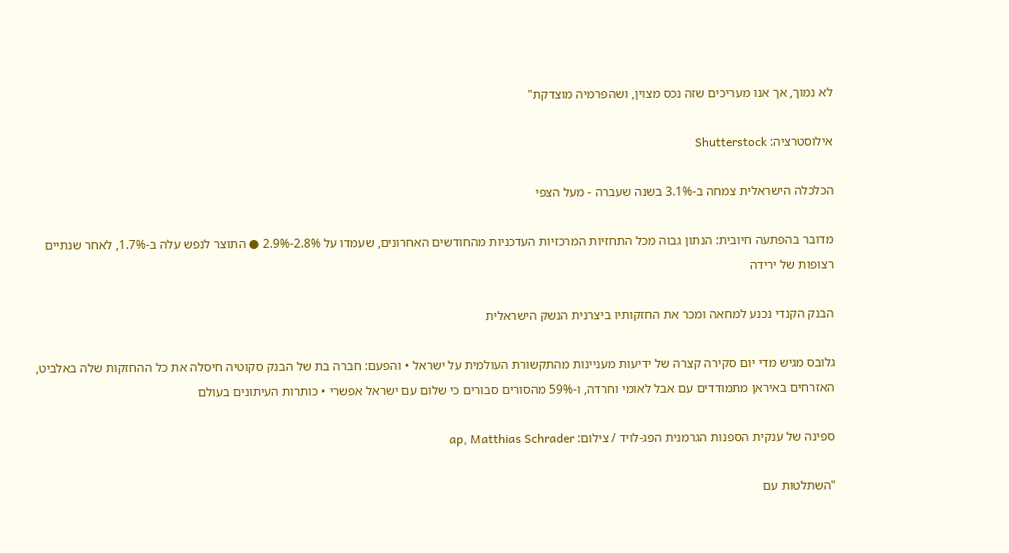לא נמוך, אך אנו מעריכים שזה נכס מצוין, ושהפרמיה מוצדקת"

אילוסטרציה: Shutterstock

הכלכלה הישראלית צמחה ב-3.1% בשנה שעברה - מעל הצפי

מדובר בהפתעה חיובית: הנתון גבוה מכל התחזיות המרכזיות העדכניות מהחודשים האחרונים, שעמדו על 2.8%-2.9% ● התוצר לנפש עלה ב-1.7%, לאחר שנתיים רצופות של ירידה

הבנק הקנדי נכנע למחאה ומכר את החזקותיו ביצרנית הנשק הישראלית

גלובס מגיש מדי יום סקירה קצרה של ידיעות מעניינות מהתקשורת העולמית על ישראל • והפעם: חברה בת של הבנק סקוטיה חיסלה את כל ההחזקות שלה באלביט, האזרחים באיראן מתמודדים עם אבל לאומי וחרדה, ו-59% מהסורים סבורים כי שלום עם ישראל אפשרי • כותרות העיתונים בעולם

ספינה של ענקית הספנות הגרמנית הפג-לויד / צילום: ap, Matthias Schrader

"השתלטות עם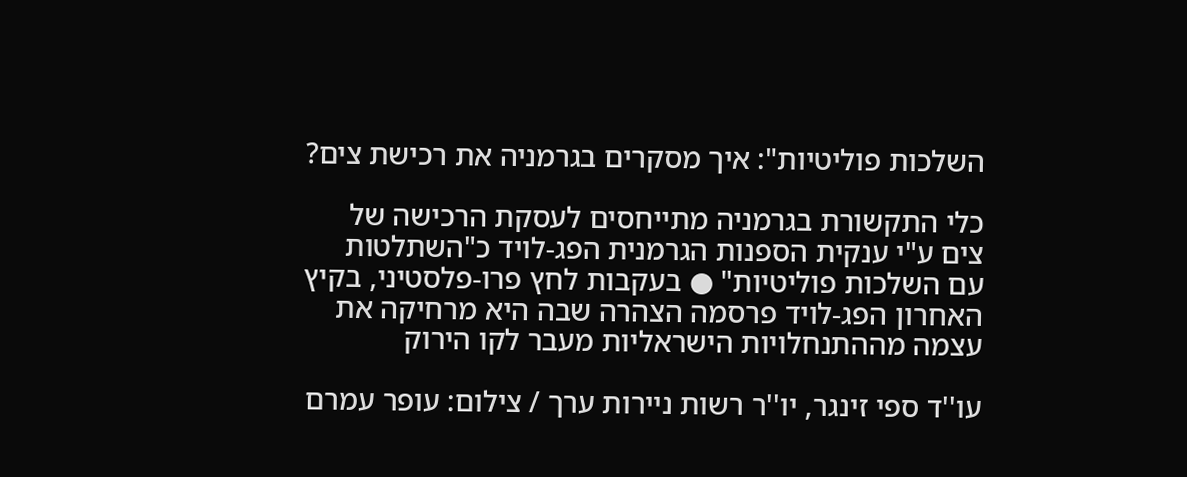השלכות פוליטיות": איך מסקרים בגרמניה את רכישת צים?

כלי התקשורת בגרמניה מתייחסים לעסקת הרכישה של צים ע"י ענקית הספנות הגרמנית הפג-לויד כ"השתלטות עם השלכות פוליטיות" ● בעקבות לחץ פרו-פלסטיני, בקיץ האחרון הפג-לויד פרסמה הצהרה שבה היא מרחיקה את עצמה מההתנחלויות הישראליות מעבר לקו הירוק

עו''ד ספי זינגר, יו''ר רשות ניירות ערך / צילום: עופר עמרם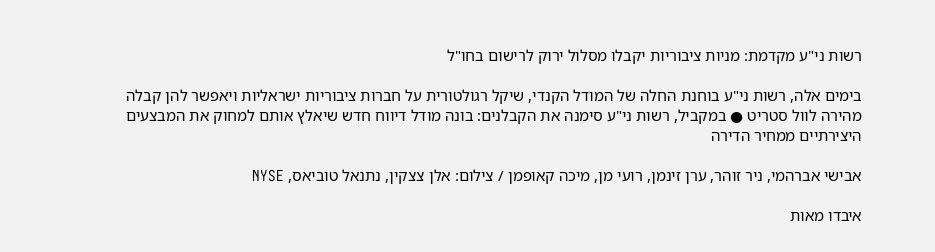רשות ני"ע מקדמת: מניות ציבוריות יקבלו מסלול ירוק לרישום בחו"ל

בימים אלה, רשות ני"ע בוחנת החלה של המודל הקנדי, שיקל רגולטורית על חברות ציבוריות ישראליות ויאפשר להן קבלה מהירה לוול סטריט ● במקביל, רשות ני"ע סימנה את הקבלנים: בונה מודל דיווח חדש שיאלץ אותם למחוק את המבצעים היצירתיים ממחיר הדירה

אבישי אברהמי, ניר זוהר, ערן זינמן, רועי מן, מיכה קאופמן / צילום: אלן צצקין, נתנאל טוביאס, NYSE

איבדו מאות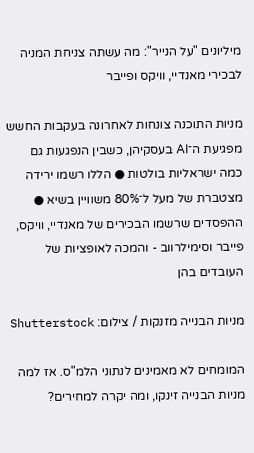מיליונים "על הנייר": מה עשתה צניחת המניה לבכירי מאנדיי, וויקס ופייבר

מניות התוכנה צונחות לאחרונה בעקבות החשש מפגיעת ה־AI בעסקיהן, כשבין הנפגעות גם כמה ישראליות בולטות ● הללו רשמו ירידה מצטברת של מעל ל־80% משוויין בשיא ● ההפסדים שרשמו הבכירים של מאנדיי, וויקס, פייבר וסימילרווב - והמכה לאופציות של העובדים בהן

מניות הבנייה מזנקות / צילום: Shutterstock

המומחים לא מאמינים לנתוני הלמ"ס. אז למה מניות הבנייה זינקו, ומה יקרה למחירים?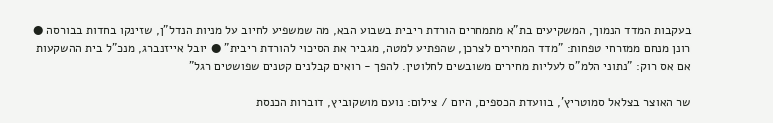בעקבות המדד הנמוך, המשקיעים בת"א מתמחרים הורדת ריבית בשבוע הבא, מה שמשפיע לחיוב על מניות הנדל"ן, שזינקו בחדות בבורסה ● רונן מנחם ממזרחי טפחות: "מדד המחירים לצרכן, שהפתיע למטה, מגביר את הסיכוי להורדת ריבית" ● יובל אייזנברג, מנכ"ל בית ההשקעות אם אס רוק: "נתוני הלמ"ס לעליות מחירים משובשים לחלוטין. להפך - רואים קבלנים קטנים שפושטים רגל"

שר האוצר בצלאל סמוטריץ', בוועדת הכספים, היום / צילום: נועם מושקוביץ, דוברות הכנסת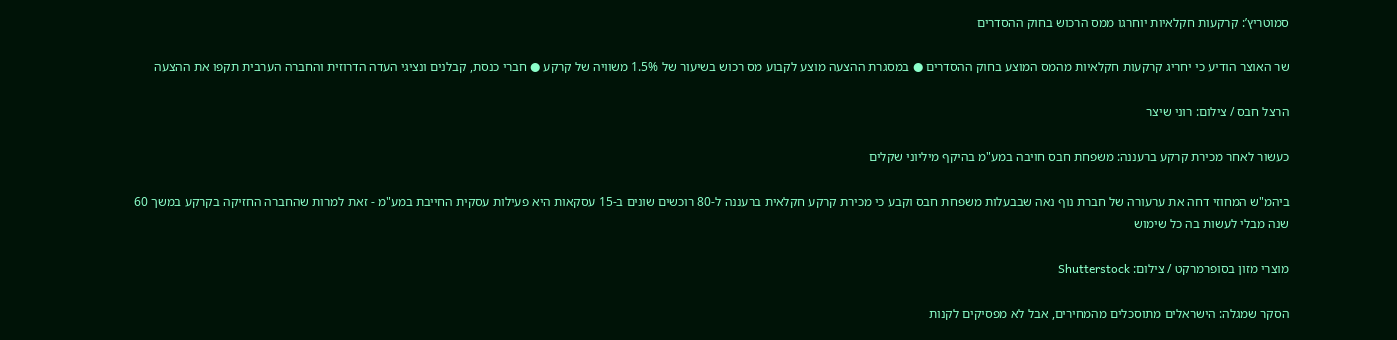סמוטריץ’: קרקעות חקלאיות יוחרגו ממס הרכוש בחוק ההסדרים

שר האוצר הודיע כי יחריג קרקעות חקלאיות מהמס המוצע בחוק ההסדרים ● במסגרת ההצעה מוצע לקבוע מס רכוש בשיעור של 1.5% משוויה של קרקע ● חברי כנסת, קבלנים ונציגי העדה הדרוזית והחברה הערבית תקפו את ההצעה

הרצל חבס / צילום: רוני שיצר

כעשור לאחר מכירת קרקע ברעננה: משפחת חבס חויבה במע"מ בהיקף מיליוני שקלים

ביהמ"ש המחוזי דחה את ערעורה של חברת נוף נאה שבבעלות משפחת חבס וקבע כי מכירת קרקע חקלאית ברעננה ל-80 רוכשים שונים ב-15 עסקאות היא פעילות עסקית החייבת במע"מ - זאת למרות שהחברה החזיקה בקרקע במשך 60 שנה מבלי לעשות בה כל שימוש

מוצרי מזון בסופרמרקט / צילום: Shutterstock

הסקר שמגלה: הישראלים מתוסכלים מהמחירים, אבל לא מפסיקים לקנות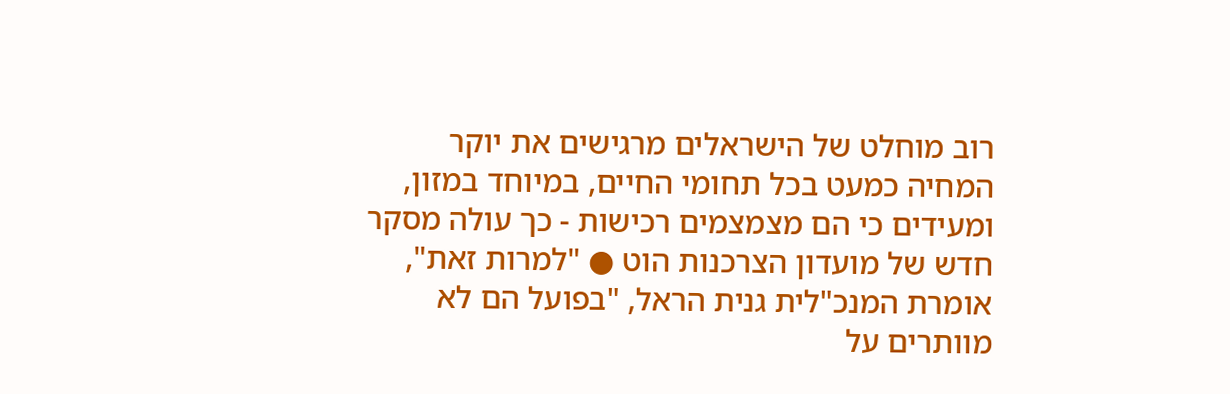רוב מוחלט של הישראלים מרגישים את יוקר המחיה כמעט בכל תחומי החיים, במיוחד במזון, ומעידים כי הם מצמצמים רכישות - כך עולה מסקר חדש של מועדון הצרכנות הוט ● "למרות זאת", אומרת המנכ"לית גנית הראל, "בפועל הם לא מוותרים על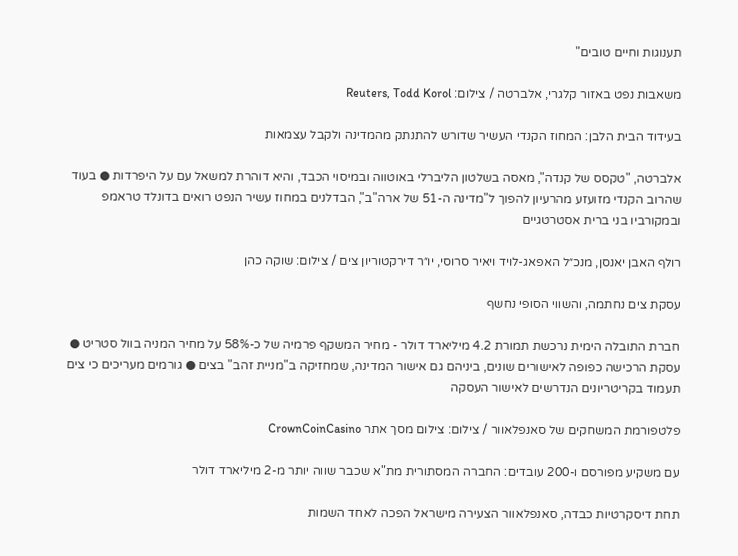תענוגות וחיים טובים"

משאבות נפט באזור קלגרי, אלברטה / צילום: Reuters, Todd Korol

בעידוד הבית הלבן: המחוז הקנדי העשיר שדורש להתנתק מהמדינה ולקבל עצמאות

אלברטה, "טקסס של קנדה", מאסה בשלטון הליברלי באוטווה ובמיסוי הכבד, והיא דוהרת למשאל עם על היפרדות ● בעוד שהרוב הקנדי מזועזע מהרעיון להפוך ל"מדינה ה-51 של ארה"ב", הבדלנים במחוז עשיר הנפט רואים בדונלד טראמפ ובמקורביו בני ברית אסטרטגיים

רולף האבן יאנסן, מנכ״ל האפאג-לויד ויאיר סרוסי, יו״ר דירקטוריון צים / צילום: שוקה כהן

עסקת צים נחתמה, והשווי הסופי נחשף

חברת התובלה הימית נרכשת תמורת 4.2 מיליארד דולר - מחיר המשקף פרמיה של כ-58% על מחיר המניה בוול סטריט ● עסקת הרכישה כפופה לאישורים שונים, ביניהם גם אישור המדינה, שמחזיקה ב"מניית זהב" בצים ● גורמים מעריכים כי צים תעמוד בקריטריונים הנדרשים לאישור העסקה

פלטפורמת המשחקים של סאנפלאוור / צילום: צילום מסך אתר CrownCoinCasino

עם משקיע מפורסם ו-200 עובדים: החברה המסתורית מת"א שכבר שווה יותר מ-2 מיליארד דולר

תחת דיסקרטיות כבדה, סאנפלאוור הצעירה מישראל הפכה לאחד השמות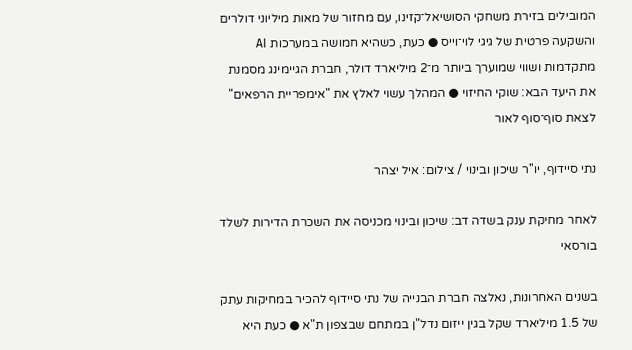המובילים בזירת משחקי הסושיאל־קזינו, עם מחזור של מאות מיליוני דולרים והשקעה פרטית של גיגי לוי־וייס ● כעת, כשהיא חמושה במערכות AI מתקדמות ושווי שמוערך ביותר מ־2 מיליארד דולר, חברת הגיימינג מסמנת את היעד הבא: שוקי החיזוי ● המהלך עשוי לאלץ את "אימפריית הרפאים" לצאת סוף־סוף לאור

נתי סיידוף, יו''ר שיכון ובינוי / צילום: איל יצהר

לאחר מחיקת ענק בשדה דב: שיכון ובינוי מכניסה את השכרת הדירות לשלד בורסאי

בשנים האחרונות, נאלצה חברת הבנייה של נתי סיידוף להכיר במחיקות עתק של 1.5 מיליארד שקל בגין ייזום נדל"ן במתחם שבצפון ת"א ● כעת היא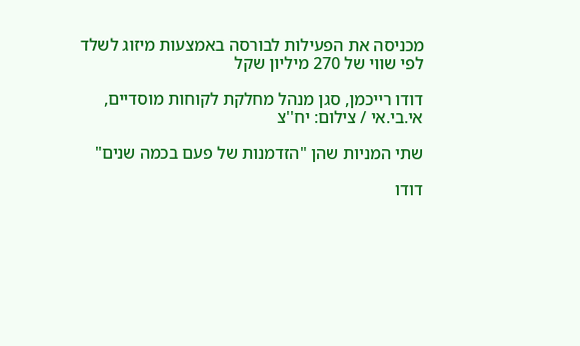מכניסה את הפעילות לבורסה באמצעות מיזוג לשלד לפי שווי של 270 מיליון שקל

דודו רייכמן, סגן מנהל מחלקת לקוחות מוסדיים, אי.בי.אי / צילום: יח''צ

שתי המניות שהן "הזדמנות של פעם בכמה שנים"

דודו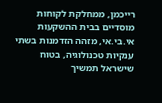רייכמן, ממחלקת לקוחות מוסדיים בבית ההשקעות אי.בי.אי, מזהה הזדמנות בשתי ענקיות טכנולוגיה, בטוח שישראל תמשיך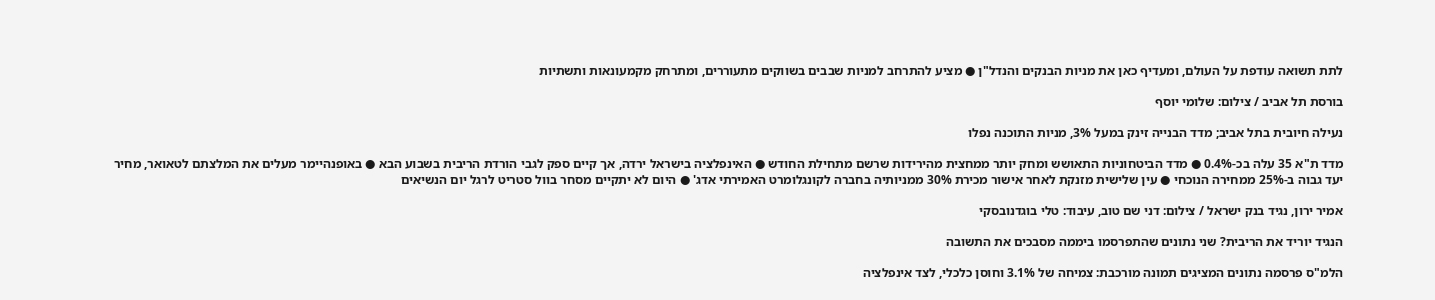לתת תשואה עודפת על העולם, ומעדיף כאן את מניות הבנקים והנדל"ן ● מציע להתרחב למניות שבבים בשווקים מתעוררים, ומתרחק מקמעונאות ותשתיות

בורסת תל אביב / צילום: שלומי יוסף

נעילה חיובית בתל אביב; מדד הבנייה זינק במעל 3%, מניות התוכנה נפלו

מדד ת"א 35 עלה בכ-0.4% ● מדד הביטחוניות התאושש ומחק יותר ממחצית מהירידות שרשם מתחילת החודש ● האינפלציה בישראל ירדה, אך קיים ספק לגבי הורדת הריבית בשבוע הבא ● באופנהיימר מעלים את המלצתם לטאואר, מחיר יעד גבוה ב-25% ממחירה הנוכחי ● עין שלישית מזנקת לאחר אישור מכירת 30% ממניותיה בחברה לקונגלומרט האמירתי אדג' ● היום לא יתקיים מסחר בוול סטריט לרגל יום הנשיאים

אמיר ירון, נגיד בנק ישראל / צילום: דני שם טוב, עיבוד: טלי בוגדנובסקי

הנגיד יוריד את הריבית? שני נתונים שהתפרסמו ביממה מסבכים את התשובה

הלמ"ס פרסמה נתונים המציגים תמונה מורכבת: צמיחה של 3.1% וחוסן כלכלי, לצד אינפלציה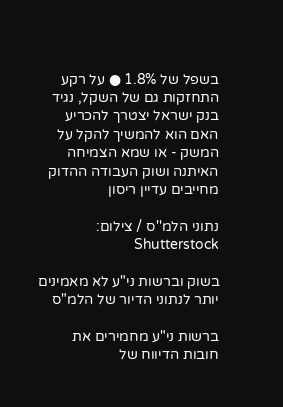בשפל של 1.8% ● על רקע התחזקות גם של השקל, נגיד בנק ישראל יצטרך להכריע האם הוא להמשיך להקל על המשק - או שמא הצמיחה האיתנה ושוק העבודה ההדוק מחייבים עדיין ריסון

נתוני הלמ''ס / צילום: Shutterstock

בשוק וברשות ני"ע לא מאמינים יותר לנתוני הדיור של הלמ"ס

ברשות ני"ע מחמירים את חובות הדיווח של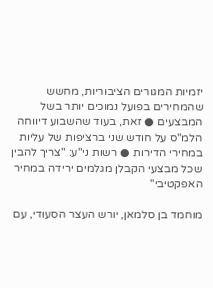יזמיות המגורים הציבוריות, מחשש שהמחירים בפועל נמוכים יותר בשל המבצעים ● זאת, בעוד שהשבוע דיווחה הלמ"ס על חודש שני ברציפות של עליות במחירי הדירות ● רשות ני"ע: "צריך להבין שכל מבצעי הקבלן מגלמים ירידה במחיר האפקטיבי"

מוחמד בן סלמאן, יורש העצר הסעודי, עם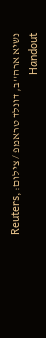נשיא ארה''ב, דונלד טראמפ / צילום: Reuters, Handout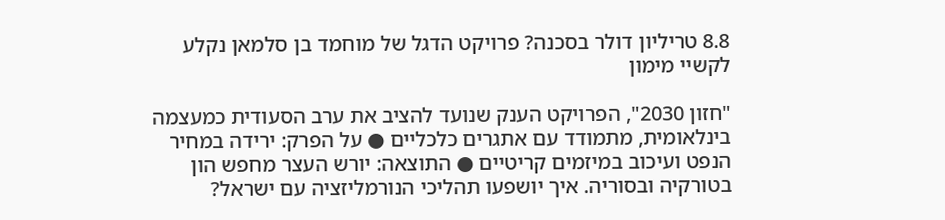8.8 טריליון דולר בסכנה? פרויקט הדגל של מוחמד בן סלמאן נקלע לקשיי מימון

"חזון 2030", הפרויקט הענק שנועד להציב את ערב הסעודית כמעצמה בינלאומית, מתמודד עם אתגרים כלכליים ● על הפרק: ירידה במחיר הנפט ועיכוב במיזמים קריטיים ● התוצאה: יורש העצר מחפש הון בטורקיה ובסוריה. איך יושפעו תהליכי הנורמליזציה עם ישראל?